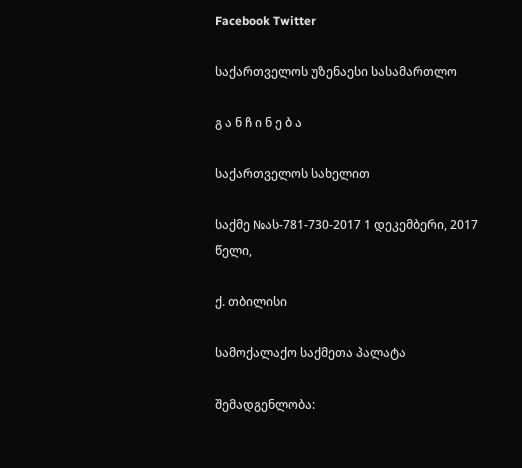Facebook Twitter

საქართველოს უზენაესი სასამართლო

გ ა ნ ჩ ი ნ ე ბ ა

საქართველოს სახელით

საქმე №ას-781-730-2017 1 დეკემბერი, 2017 წელი,

ქ. თბილისი

სამოქალაქო საქმეთა პალატა

შემადგენლობა: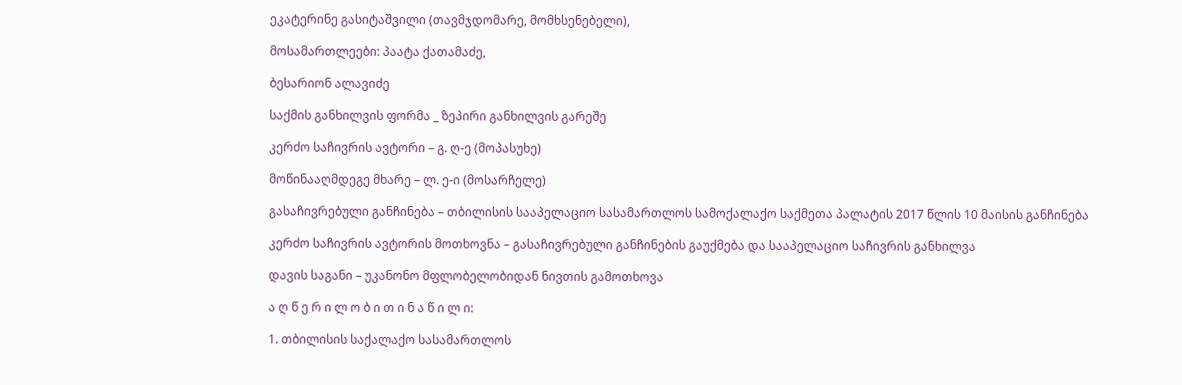ეკატერინე გასიტაშვილი (თავმჯდომარე, მომხსენებელი),

მოსამართლეები: პაატა ქათამაძე,

ბესარიონ ალავიძე

საქმის განხილვის ფორმა _ ზეპირი განხილვის გარეშე

კერძო საჩივრის ავტორი – გ. ღ-ე (მოპასუხე)

მოწინააღმდეგე მხარე – ლ. ე-ი (მოსარჩელე)

გასაჩივრებული განჩინება – თბილისის სააპელაციო სასამართლოს სამოქალაქო საქმეთა პალატის 2017 წლის 10 მაისის განჩინება

კერძო საჩივრის ავტორის მოთხოვნა – გასაჩივრებული განჩინების გაუქმება და სააპელაციო საჩივრის განხილვა

დავის საგანი – უკანონო მფლობელობიდან ნივთის გამოთხოვა

ა ღ წ ე რ ი ლ ო ბ ი თ ი ნ ა წ ი ლ ი:

1. თბილისის საქალაქო სასამართლოს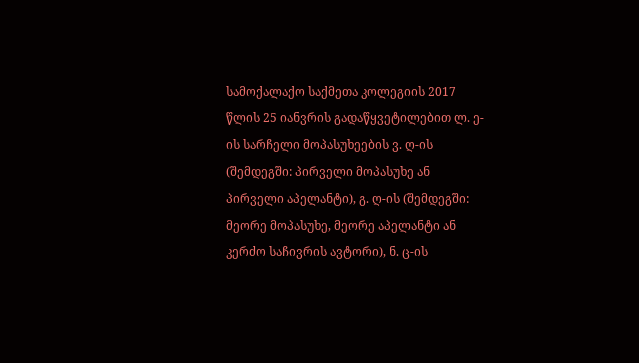სამოქალაქო საქმეთა კოლეგიის 2017 წლის 25 იანვრის გადაწყვეტილებით ლ. ე-ის სარჩელი მოპასუხეების ვ. ღ-ის (შემდეგში: პირველი მოპასუხე ან პირველი აპელანტი), გ. ღ-ის (შემდეგში: მეორე მოპასუხე, მეორე აპელანტი ან კერძო საჩივრის ავტორი), ნ. ც-ის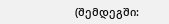(შემდეგში: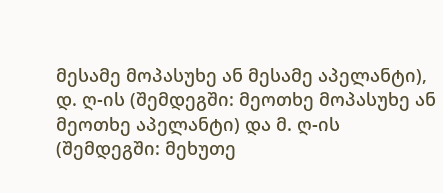მესამე მოპასუხე ან მესამე აპელანტი), დ. ღ-ის (შემდეგში: მეოთხე მოპასუხე ან მეოთხე აპელანტი) და მ. ღ-ის (შემდეგში: მეხუთე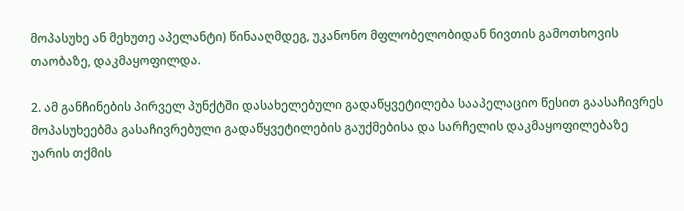მოპასუხე ან მეხუთე აპელანტი) წინააღმდეგ, უკანონო მფლობელობიდან ნივთის გამოთხოვის თაობაზე, დაკმაყოფილდა.

2. ამ განჩინების პირველ პუნქტში დასახელებული გადაწყვეტილება სააპელაციო წესით გაასაჩივრეს მოპასუხეებმა გასაჩივრებული გადაწყვეტილების გაუქმებისა და სარჩელის დაკმაყოფილებაზე უარის თქმის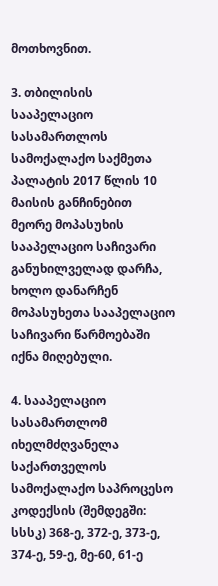მოთხოვნით.

3. თბილისის სააპელაციო სასამართლოს სამოქალაქო საქმეთა პალატის 2017 წლის 10 მაისის განჩინებით მეორე მოპასუხის სააპელაციო საჩივარი განუხილველად დარჩა, ხოლო დანარჩენ მოპასუხეთა სააპელაციო საჩივარი წარმოებაში იქნა მიღებული.

4. სააპელაციო სასამართლომ იხელმძღვანელა საქართველოს სამოქალაქო საპროცესო კოდექსის (შემდეგში: სსსკ) 368-ე, 372-ე, 373-ე, 374-ე, 59-ე, მე-60, 61-ე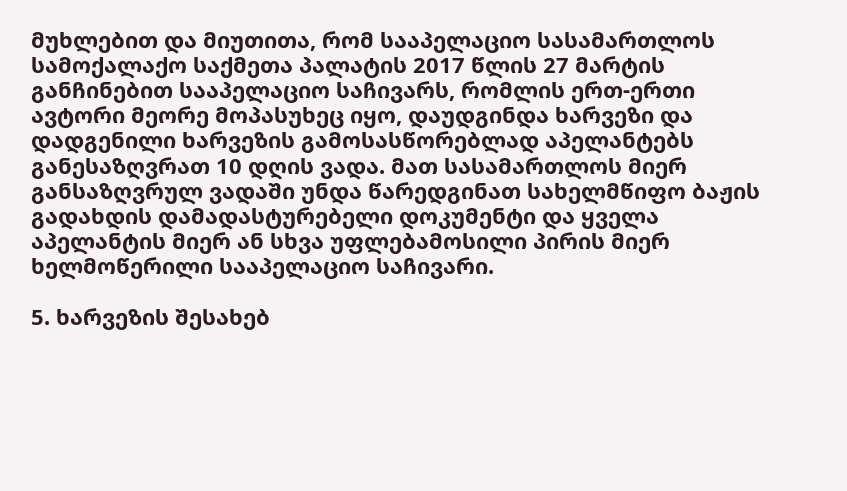მუხლებით და მიუთითა, რომ სააპელაციო სასამართლოს სამოქალაქო საქმეთა პალატის 2017 წლის 27 მარტის განჩინებით სააპელაციო საჩივარს, რომლის ერთ-ერთი ავტორი მეორე მოპასუხეც იყო, დაუდგინდა ხარვეზი და დადგენილი ხარვეზის გამოსასწორებლად აპელანტებს განესაზღვრათ 10 დღის ვადა. მათ სასამართლოს მიერ განსაზღვრულ ვადაში უნდა წარედგინათ სახელმწიფო ბაჟის გადახდის დამადასტურებელი დოკუმენტი და ყველა აპელანტის მიერ ან სხვა უფლებამოსილი პირის მიერ ხელმოწერილი სააპელაციო საჩივარი.

5. ხარვეზის შესახებ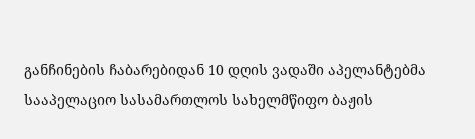განჩინების ჩაბარებიდან 10 დღის ვადაში აპელანტებმა სააპელაციო სასამართლოს სახელმწიფო ბაჟის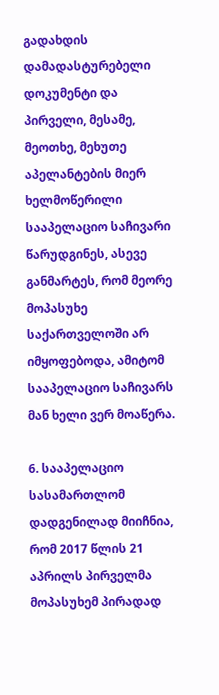გადახდის დამადასტურებელი დოკუმენტი და პირველი, მესამე, მეოთხე, მეხუთე აპელანტების მიერ ხელმოწერილი სააპელაციო საჩივარი წარუდგინეს, ასევე განმარტეს, რომ მეორე მოპასუხე საქართველოში არ იმყოფებოდა, ამიტომ სააპელაციო საჩივარს მან ხელი ვერ მოაწერა.

6. სააპელაციო სასამართლომ დადგენილად მიიჩნია, რომ 2017 წლის 21 აპრილს პირველმა მოპასუხემ პირადად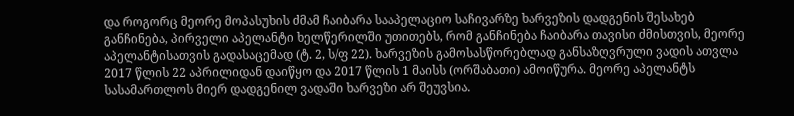და როგორც მეორე მოპასუხის ძმამ ჩაიბარა სააპელაციო საჩივარზე ხარვეზის დადგენის შესახებ განჩინება, პირველი აპელანტი ხელწერილში უთითებს, რომ განჩინება ჩაიბარა თავისი ძმისთვის, მეორე აპელანტისათვის გადასაცემად (ტ. 2, ს/ფ 22). ხარვეზის გამოსასწორებლად განსაზღვრული ვადის ათვლა 2017 წლის 22 აპრილიდან დაიწყო და 2017 წლის 1 მაისს (ორშაბათი) ამოიწურა. მეორე აპელანტს სასამართლოს მიერ დადგენილ ვადაში ხარვეზი არ შეუვსია.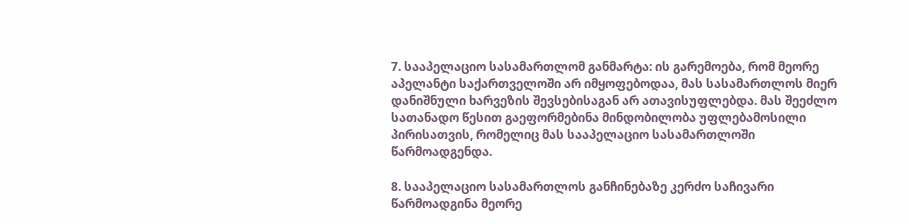7. სააპელაციო სასამართლომ განმარტა: ის გარემოება, რომ მეორე აპელანტი საქართველოში არ იმყოფებოდაა, მას სასამართლოს მიერ დანიშნული ხარვეზის შევსებისაგან არ ათავისუფლებდა. მას შეეძლო სათანადო წესით გაეფორმებინა მინდობილობა უფლებამოსილი პირისათვის, რომელიც მას სააპელაციო სასამართლოში წარმოადგენდა.

8. სააპელაციო სასამართლოს განჩინებაზე კერძო საჩივარი წარმოადგინა მეორე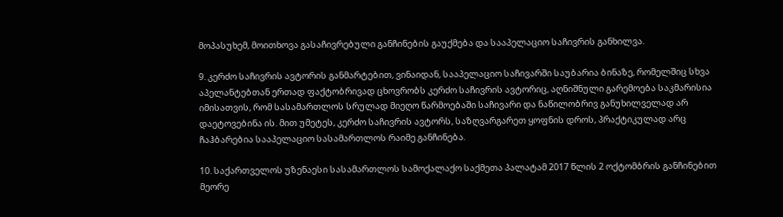მოპასუხემ, მოითხოვა გასაჩივრებული განჩინების გაუქმება და სააპელაციო საჩივრის განხილვა.

9. კერძო საჩივრის ავტორის განმარტებით, ვინაიდან, სააპელაციო საჩივარში საუბარია ბინაზე, რომელშიც სხვა აპელანტებთან ერთად ფაქტობრივად ცხოვრობს კერძო საჩივრის ავტორიც, აღნიშნული გარემოება საკმარისია იმისათვის, რომ სასამართლოს სრულად მიეღო წარმოებაში საჩივარი და ნაწილობრივ განუხილველად არ დაეტოვებინა ის. მით უმეტეს, კერძო საჩივრის ავტორს, საზღვარგარეთ ყოფნის დროს, პრაქტიკულად არც ჩაჰბარებია სააპელაციო სასამართლოს რაიმე განჩინება.

10. საქართველოს უზენაესი სასამართლოს სამოქალაქო საქმეთა პალატამ 2017 წლის 2 ოქტომბრის განჩინებით მეორე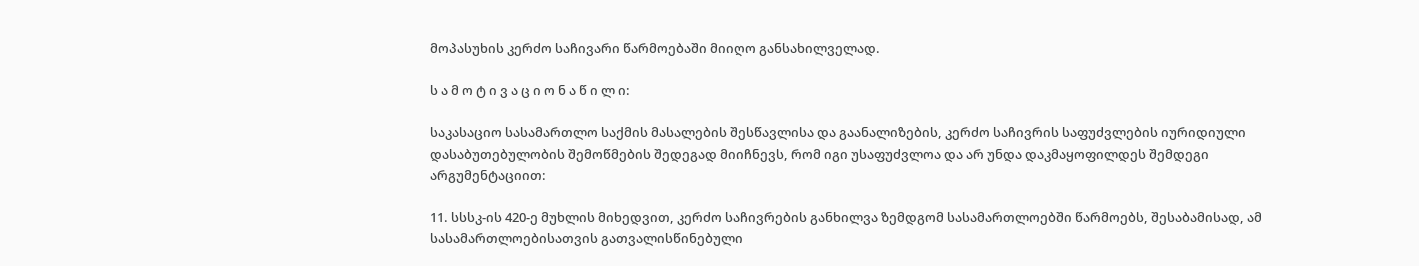მოპასუხის კერძო საჩივარი წარმოებაში მიიღო განსახილველად.

ს ა მ ო ტ ი ვ ა ც ი ო ნ ა წ ი ლ ი:

საკასაციო სასამართლო საქმის მასალების შესწავლისა და გაანალიზების, კერძო საჩივრის საფუძვლების იურიდიული დასაბუთებულობის შემოწმების შედეგად მიიჩნევს, რომ იგი უსაფუძვლოა და არ უნდა დაკმაყოფილდეს შემდეგი არგუმენტაციით:

11. სსსკ-ის 420-ე მუხლის მიხედვით, კერძო საჩივრების განხილვა ზემდგომ სასამართლოებში წარმოებს, შესაბამისად, ამ სასამართლოებისათვის გათვალისწინებული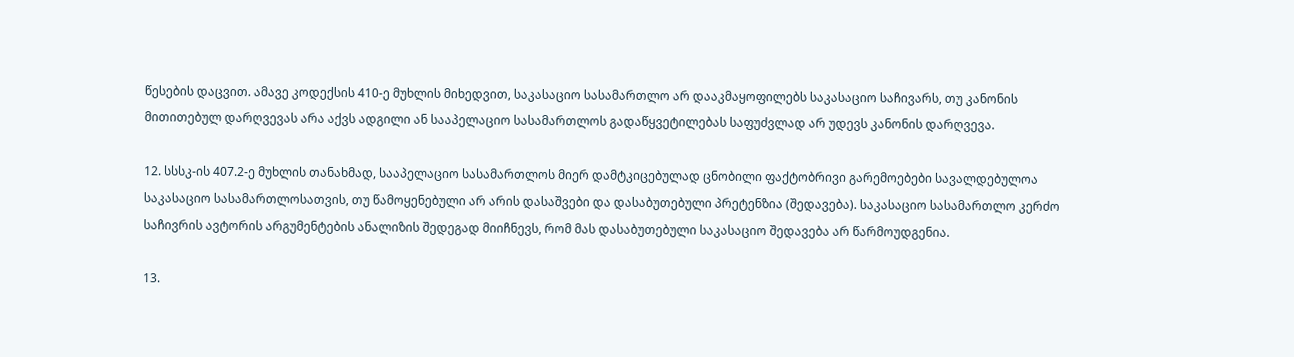წესების დაცვით. ამავე კოდექსის 410-ე მუხლის მიხედვით, საკასაციო სასამართლო არ დააკმაყოფილებს საკასაციო საჩივარს, თუ კანონის მითითებულ დარღვევას არა აქვს ადგილი ან სააპელაციო სასამართლოს გადაწყვეტილებას საფუძვლად არ უდევს კანონის დარღვევა.

12. სსსკ-ის 407.2-ე მუხლის თანახმად, სააპელაციო სასამართლოს მიერ დამტკიცებულად ცნობილი ფაქტობრივი გარემოებები სავალდებულოა საკასაციო სასამართლოსათვის, თუ წამოყენებული არ არის დასაშვები და დასაბუთებული პრეტენზია (შედავება). საკასაციო სასამართლო კერძო საჩივრის ავტორის არგუმენტების ანალიზის შედეგად მიიჩნევს, რომ მას დასაბუთებული საკასაციო შედავება არ წარმოუდგენია.

13.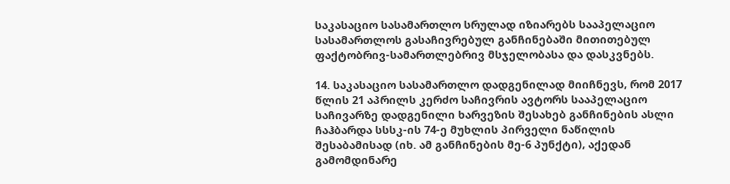საკასაციო სასამართლო სრულად იზიარებს სააპელაციო სასამართლოს გასაჩივრებულ განჩინებაში მითითებულ ფაქტობრივ-სამართლებრივ მსჯელობასა და დასკვნებს.

14. საკასაციო სასამართლო დადგენილად მიიჩნევს, რომ 2017 წლის 21 აპრილს კერძო საჩივრის ავტორს სააპელაციო საჩივარზე დადგენილი ხარვეზის შესახებ განჩინების ასლი ჩაჰბარდა სსსკ-ის 74-ე მუხლის პირველი ნაწილის შესაბამისად (იხ. ამ განჩინების მე-6 პუნქტი), აქედან გამომდინარე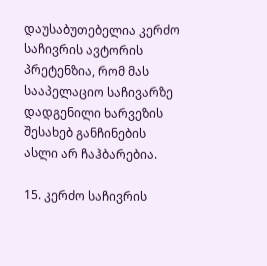დაუსაბუთებელია კერძო საჩივრის ავტორის პრეტენზია, რომ მას სააპელაციო საჩივარზე დადგენილი ხარვეზის შესახებ განჩინების ასლი არ ჩაჰბარებია.

15. კერძო საჩივრის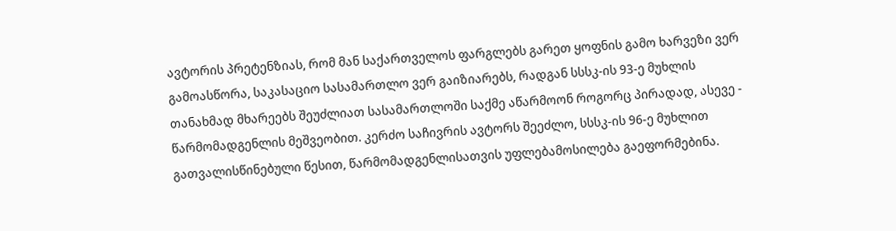ავტორის პრეტენზიას, რომ მან საქართველოს ფარგლებს გარეთ ყოფნის გამო ხარვეზი ვერ გამოასწორა, საკასაციო სასამართლო ვერ გაიზიარებს, რადგან სსსკ-ის 93-ე მუხლის თანახმად მხარეებს შეუძლიათ სასამართლოში საქმე აწარმოონ როგორც პირადად, ასევე - წარმომადგენლის მეშვეობით. კერძო საჩივრის ავტორს შეეძლო, სსსკ-ის 96-ე მუხლით გათვალისწინებული წესით, წარმომადგენლისათვის უფლებამოსილება გაეფორმებინა.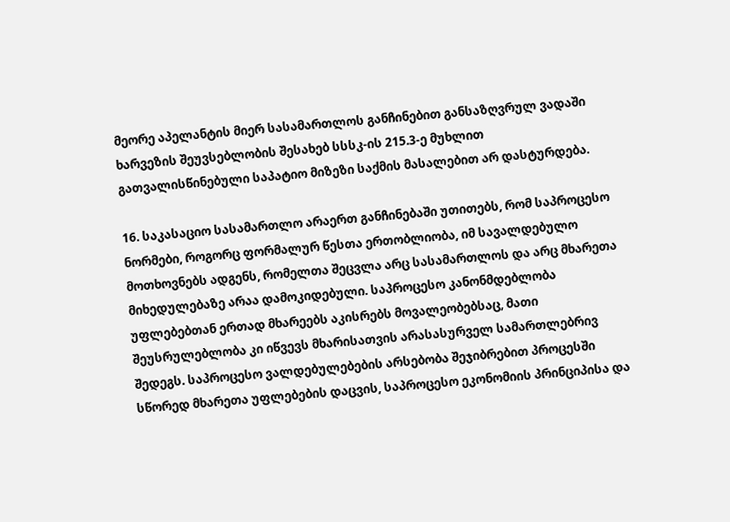მეორე აპელანტის მიერ სასამართლოს განჩინებით განსაზღვრულ ვადაში ხარვეზის შეუვსებლობის შესახებ სსსკ-ის 215.3-ე მუხლით გათვალისწინებული საპატიო მიზეზი საქმის მასალებით არ დასტურდება.

16. საკასაციო სასამართლო არაერთ განჩინებაში უთითებს, რომ საპროცესო ნორმები, როგორც ფორმალურ წესთა ერთობლიობა, იმ სავალდებულო მოთხოვნებს ადგენს, რომელთა შეცვლა არც სასამართლოს და არც მხარეთა მიხედულებაზე არაა დამოკიდებული. საპროცესო კანონმდებლობა უფლებებთან ერთად მხარეებს აკისრებს მოვალეობებსაც, მათი შეუსრულებლობა კი იწვევს მხარისათვის არასასურველ სამართლებრივ შედეგს. საპროცესო ვალდებულებების არსებობა შეჯიბრებით პროცესში სწორედ მხარეთა უფლებების დაცვის, საპროცესო ეკონომიის პრინციპისა და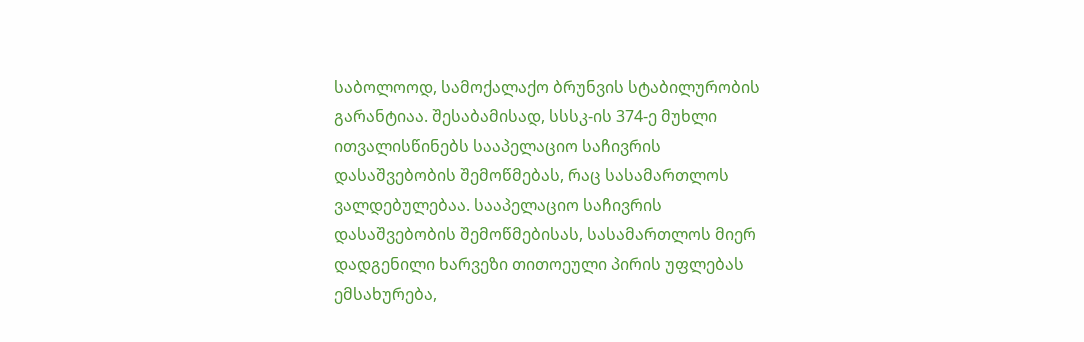საბოლოოდ, სამოქალაქო ბრუნვის სტაბილურობის გარანტიაა. შესაბამისად, სსსკ-ის 374-ე მუხლი ითვალისწინებს სააპელაციო საჩივრის დასაშვებობის შემოწმებას, რაც სასამართლოს ვალდებულებაა. სააპელაციო საჩივრის დასაშვებობის შემოწმებისას, სასამართლოს მიერ დადგენილი ხარვეზი თითოეული პირის უფლებას ემსახურება,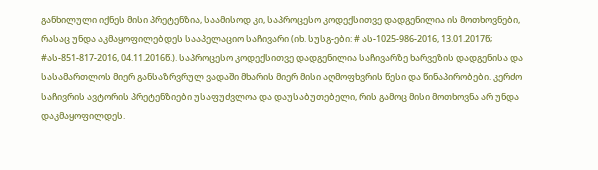განხილული იქნეს მისი პრეტენზია, საამისოდ კი, საპროცესო კოდექსითვე დადგენილია ის მოთხოვნები, რასაც უნდა აკმაყოფილებდეს სააპელაციო საჩივარი (იხ. სუსგ-ები: # ას-1025-986-2016, 13.01.2017წ; #ას-851-817-2016, 04.11.2016წ.). საპროცესო კოდექსითვე დადგენილია საჩივარზე ხარვეზის დადგენისა და სასამართლოს მიერ განსაზრვრულ ვადაში მხარის მიერ მისი აღმოფხვრის წესი და წინაპირობები. კერძო საჩივრის ავტორის პრეტენზიები უსაფუძვლოა და დაუსაბუთებელი, რის გამოც მისი მოთხოვნა არ უნდა დაკმაყოფილდეს.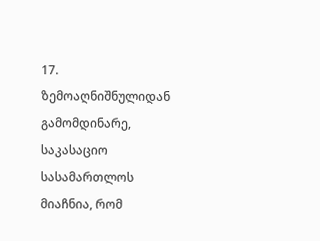17. ზემოაღნიშნულიდან გამომდინარე, საკასაციო სასამართლოს მიაჩნია, რომ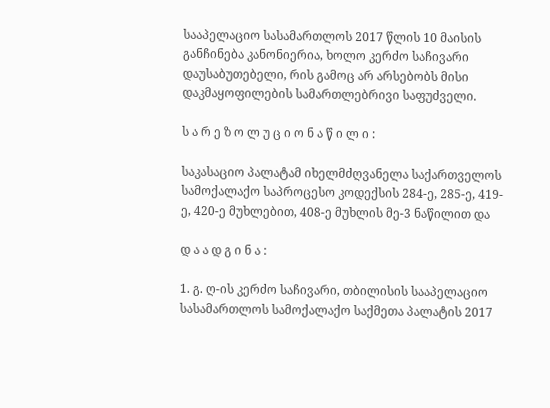სააპელაციო სასამართლოს 2017 წლის 10 მაისის განჩინება კანონიერია, ხოლო კერძო საჩივარი დაუსაბუთებელი, რის გამოც არ არსებობს მისი დაკმაყოფილების სამართლებრივი საფუძველი.

ს ა რ ე ზ ო ლ უ ც ი ო ნ ა წ ი ლ ი :

საკასაციო პალატამ იხელმძღვანელა საქართველოს სამოქალაქო საპროცესო კოდექსის 284-ე, 285-ე, 419-ე, 420-ე მუხლებით, 408-ე მუხლის მე-3 ნაწილით და

დ ა ა დ გ ი ნ ა :

1. გ. ღ-ის კერძო საჩივარი, თბილისის სააპელაციო სასამართლოს სამოქალაქო საქმეთა პალატის 2017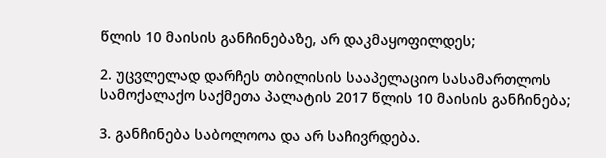წლის 10 მაისის განჩინებაზე, არ დაკმაყოფილდეს;

2. უცვლელად დარჩეს თბილისის სააპელაციო სასამართლოს სამოქალაქო საქმეთა პალატის 2017 წლის 10 მაისის განჩინება;

3. განჩინება საბოლოოა და არ საჩივრდება.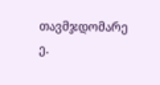თავმჯდომარე ე.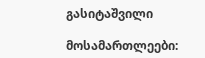გასიტაშვილი

მოსამართლეები: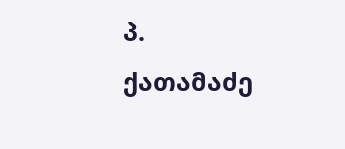პ. ქათამაძე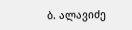ბ. ალავიძე